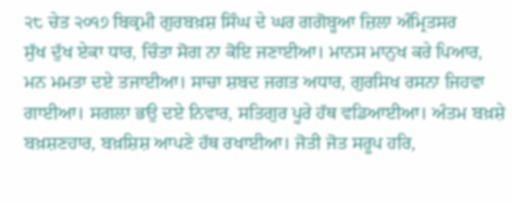੨੮ ਚੇਤ ੨੦੧੭ ਬਿਕ੍ਰਮੀ ਗੁਰਬਖ਼ਸ਼ ਸਿੰਘ ਦੇ ਘਰ ਗਗੋਬੂਆ ਜ਼ਿਲਾ ਅੰਮ੍ਰਿਤਸਰ
ਸੁੱਖ ਦੁੱਖ ਏਕਾ ਧਾਰ, ਚਿੰਤਾ ਸੋਗ ਨਾ ਕੋਇ ਜਣਾਈਆ। ਮਾਨਸ ਮਾਨੁਖ ਕਰੇ ਪਿਆਰ, ਮਨ ਮਮਤਾ ਦਏ ਤਜਾਈਆ। ਸਾਚਾ ਸ਼ਬਦ ਜਗਤ ਅਧਾਰ, ਗੁਰਸਿਖ ਰਸਨਾ ਜਿਹਵਾ ਗਾਈਆ। ਸਗਲਾ ਭਉ ਦਏ ਨਿਵਾਰ, ਸਤਿਗੁਰ ਪੂਰੇ ਹੱਥ ਵਡਿਆਈਆ। ਅੰਤਮ ਬਖ਼ਸ਼ੇ ਬਖ਼ਸ਼ਣਹਾਰ, ਬਖ਼ਸ਼ਿਸ਼ ਆਪਣੇ ਹੱਥ ਰਖਾਈਆ। ਜੋਤੀ ਜੋਤ ਸਰੂਪ ਹਰਿ,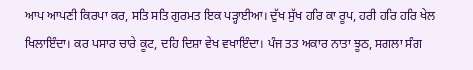ਆਪ ਆਪਣੀ ਕਿਰਪਾ ਕਰ, ਸਤਿ ਸਤਿ ਗੁਰਮਤ ਇਕ ਪੜ੍ਹਾਈਆ। ਦੁੱਖ ਸੁੱਖ ਹਰਿ ਕਾ ਰੂਪ, ਹਰੀ ਹਰਿ ਹਰਿ ਖੇਲ ਖਿਲਾਇੰਦਾ। ਕਰ ਪਸਾਰ ਚਾਰੇ ਕੂਟ, ਦਹਿ ਦਿਸ਼ਾ ਵੇਖ ਵਖਾਇੰਦਾ। ਪੰਜ ਤਤ ਅਕਾਰ ਨਾਤਾ ਝੂਠ, ਸਗਲਾ ਸੰਗ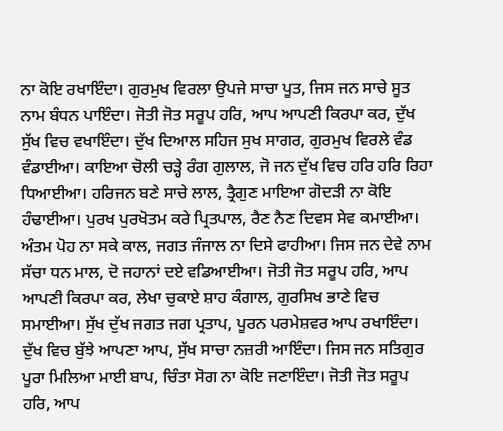ਨਾ ਕੋਇ ਰਖਾਇੰਦਾ। ਗੁਰਮੁਖ ਵਿਰਲਾ ਉਪਜੇ ਸਾਚਾ ਪੂਤ, ਜਿਸ ਜਨ ਸਾਚੇ ਸੂਤ ਨਾਮ ਬੰਧਨ ਪਾਇੰਦਾ। ਜੋਤੀ ਜੋਤ ਸਰੂਪ ਹਰਿ, ਆਪ ਆਪਣੀ ਕਿਰਪਾ ਕਰ, ਦੁੱਖ ਸੁੱਖ ਵਿਚ ਵਖਾਇੰਦਾ। ਦੁੱਖ ਦਿਆਲ ਸਹਿਜ ਸੁਖ ਸਾਗਰ, ਗੁਰਮੁਖ ਵਿਰਲੇ ਵੰਡ ਵੰਡਾਈਆ। ਕਾਇਆ ਚੋਲੀ ਚੜ੍ਹੇ ਰੰਗ ਗੁਲਾਲ, ਜੋ ਜਨ ਦੁੱਖ ਵਿਚ ਹਰਿ ਹਰਿ ਰਿਹਾ ਧਿਆਈਆ। ਹਰਿਜਨ ਬਣੇ ਸਾਚੇ ਲਾਲ, ਤ੍ਰੈਗੁਣ ਮਾਇਆ ਗੋਦੜੀ ਨਾ ਕੋਇ ਹੰਢਾਈਆ। ਪੁਰਖ ਪੁਰਖੋਤਮ ਕਰੇ ਪ੍ਰਿਤਪਾਲ, ਰੈਣ ਨੈਣ ਦਿਵਸ ਸੇਵ ਕਮਾਈਆ। ਅੰਤਮ ਪੋਹ ਨਾ ਸਕੇ ਕਾਲ, ਜਗਤ ਜੰਜਾਲ ਨਾ ਦਿਸੇ ਫਾਹੀਆ। ਜਿਸ ਜਨ ਦੇਵੇ ਨਾਮ ਸੱਚਾ ਧਨ ਮਾਲ, ਦੋ ਜਹਾਨਾਂ ਦਏ ਵਡਿਆਈਆ। ਜੋਤੀ ਜੋਤ ਸਰੂਪ ਹਰਿ, ਆਪ ਆਪਣੀ ਕਿਰਪਾ ਕਰ, ਲੇਖਾ ਚੁਕਾਏ ਸ਼ਾਹ ਕੰਗਾਲ, ਗੁਰਸਿਖ ਭਾਣੇ ਵਿਚ ਸਮਾਈਆ। ਸੁੱਖ ਦੁੱਖ ਜਗਤ ਜਗ ਪ੍ਰਤਾਪ, ਪੂਰਨ ਪਰਮੇਸ਼ਵਰ ਆਪ ਰਖਾਇੰਦਾ। ਦੁੱਖ ਵਿਚ ਬੁੱਝੇ ਆਪਣਾ ਆਪ, ਸੁੱਖ ਸਾਚਾ ਨਜ਼ਰੀ ਆਇੰਦਾ। ਜਿਸ ਜਨ ਸਤਿਗੁਰ ਪੂਰਾ ਮਿਲਿਆ ਮਾਈ ਬਾਪ, ਚਿੰਤਾ ਸੋਗ ਨਾ ਕੋਇ ਜਣਾਇੰਦਾ। ਜੋਤੀ ਜੋਤ ਸਰੂਪ ਹਰਿ, ਆਪ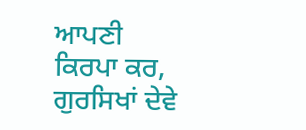ਆਪਣੀ ਕਿਰਪਾ ਕਰ, ਗੁਰਸਿਖਾਂ ਦੇਵੇ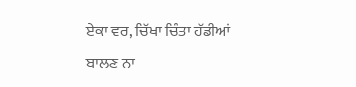ਏਕਾ ਵਰ, ਚਿੱਖਾ ਚਿੰਤਾ ਹੱਡੀਆਂ ਬਾਲਣ ਨਾ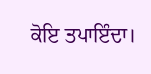ਕੋਇ ਤਪਾਇੰਦਾ।